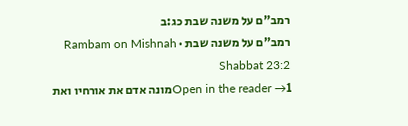רמב"ם על משנה שבת כג:ב
רמב"ם על משנה שבת · Rambam on Mishnah Shabbat 23:2
Open in the reader →1מונה אדם את אורחיו ואת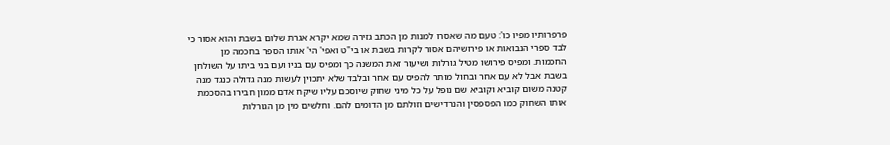פרפרותיו מפיו כו': טעם מה שאסרו למנות מן הכתב גזירה שמא יקרא אגרת שלום בשבת והוא אסור כי לבד ספרי הנבואות או פירושיהם אסור לקרות בשבת או בי"ט ואפי' הי' אותו הספר בחכמה מן החכמות. ומפיס פירושו מטיל גורלות ושיעור זאת המשנה כך ומפיס עם בניו ועם בני ביתו על השולחן בשבת אבל לא עם אחר ובחול מותר להפיס עם אחר ובלבד שלא יתכוין לעשות מנה גדולה כנגד מנה קטנה משום קוביא וקוביא שם נופל על כל מיני שחוק שיוסכם עליו שיקח אדם ממון חבירו בהסכמת אותו השחוק כמו הפספסין והנרדישים וזולתם מן הדומים להם. וחלשים מין מן הגורלות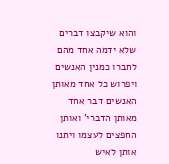והוא שיקבצו דברים שלא ידמה אחד מהם לחברו כמנין האנשים ויפרוש כל אחד מאותן האנשים דבר אחד מאותן הדברי' ואותן החפצים לעצמו ויתנו אותן לאיש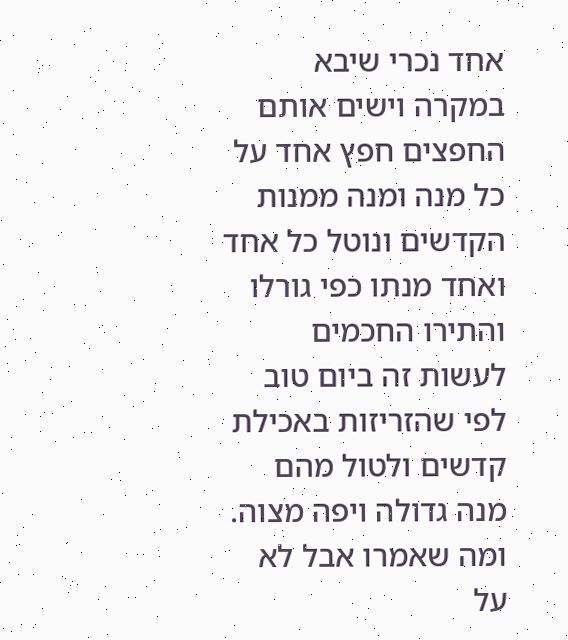אחד נכרי שיבא במקרה וישים אותם החפצים חפץ אחד על כל מנה ומנה ממנות הקדשים ונוטל כל אחד ואחד מנתו כפי גורלו והתירו החכמים לעשות זה ביום טוב לפי שהזריזות באכילת קדשים ולטול מהם מנה גדולה ויפה מצוה. ומה שאמרו אבל לא על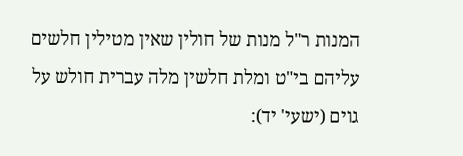המנות ר"ל מנות של חולין שאין מטילין חלשים עליהם בי"ט ומלת חלשין מלה עברית חולש על גוים (ישעי' יד):